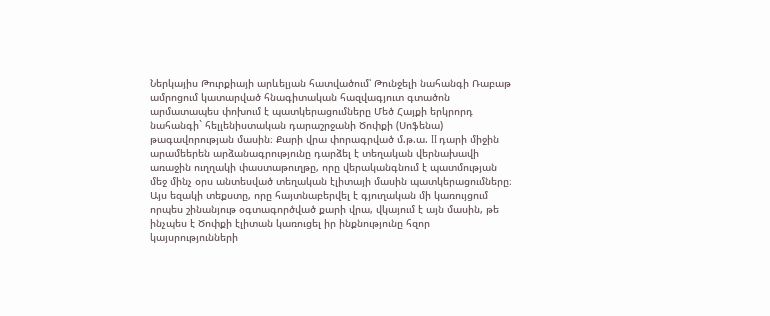Ներկայիս Թուրքիայի արևելյան հատվածում՝ Թունջելի նահանգի Ռաբաթ ամրոցում կատարված հնագիտական հազվագյուտ գտածոն արմատապես փոխում է պատկերացումները Մեծ Հայքի երկրորդ նահանգի` հելլենիստական դարաշրջանի Ծոփքի (Սոֆենա) թագավորության մասին։ Քարի վրա փորագրված մ.թ.ա. II դարի միջին արամեերեն արձանագրությունը դարձել է տեղական վերնախավի առաջին ուղղակի փաստաթուղթը, որը վերականգնում է պատմության մեջ մինչ օրս անտեսված տեղական էլիտայի մասին պատկերացումները։ Այս եզակի տեքստը, որը հայտնաբերվել է գյուղական մի կառույցում որպես շինանյութ օգտագործված քարի վրա, վկայում է այն մասին, թե ինչպես է Ծոփքի էլիտան կառուցել իր ինքնությունը հզոր կայսրությունների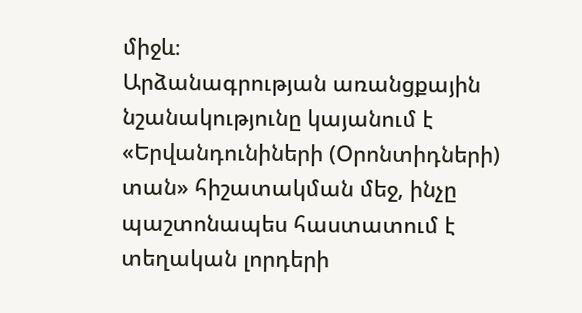միջև։
Արձանագրության առանցքային նշանակությունը կայանում է «Երվանդունիների (Օրոնտիդների) տան» հիշատակման մեջ, ինչը պաշտոնապես հաստատում է տեղական լորդերի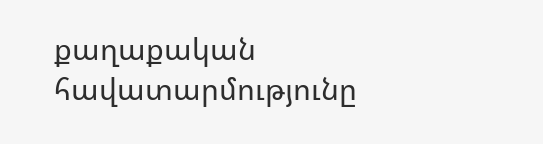քաղաքական հավատարմությունը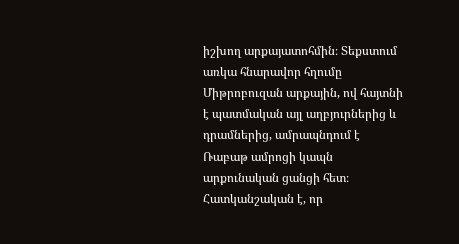իշխող արքայատոհմին։ Տեքստում առկա հնարավոր հղումը Միթրոբուզան արքային, ով հայտնի է պատմական այլ աղբյուրներից և դրամներից, ամրապնդում է Ռաբաթ ամրոցի կապն արքունական ցանցի հետ։ Հատկանշական է, որ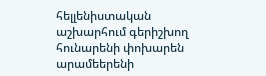հելլենիստական աշխարհում գերիշխող հունարենի փոխարեն արամեերենի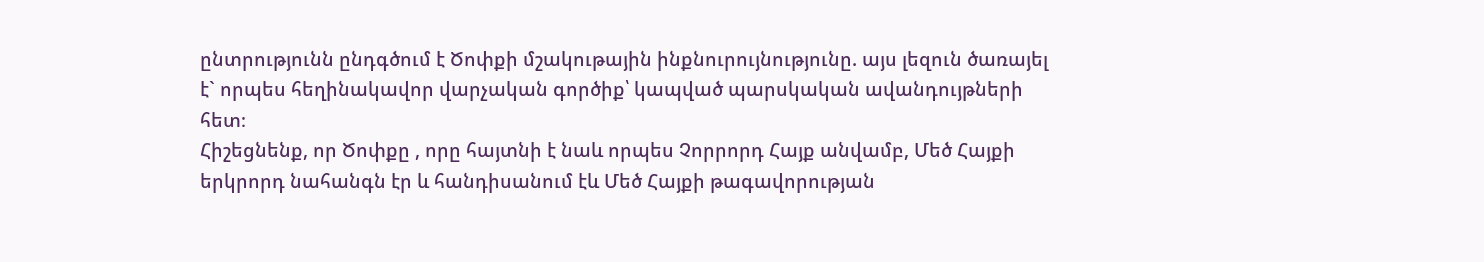ընտրությունն ընդգծում է Ծոփքի մշակութային ինքնուրույնությունը. այս լեզուն ծառայել է` որպես հեղինակավոր վարչական գործիք՝ կապված պարսկական ավանդույթների հետ։
Հիշեցնենք, որ Ծոփքը , որը հայտնի է նաև որպես Չորրորդ Հայք անվամբ, Մեծ Հայքի երկրորդ նահանգն էր և հանդիսանում էև Մեծ Հայքի թագավորության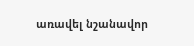առավել նշանավոր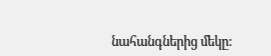նահանգներից մեկը: